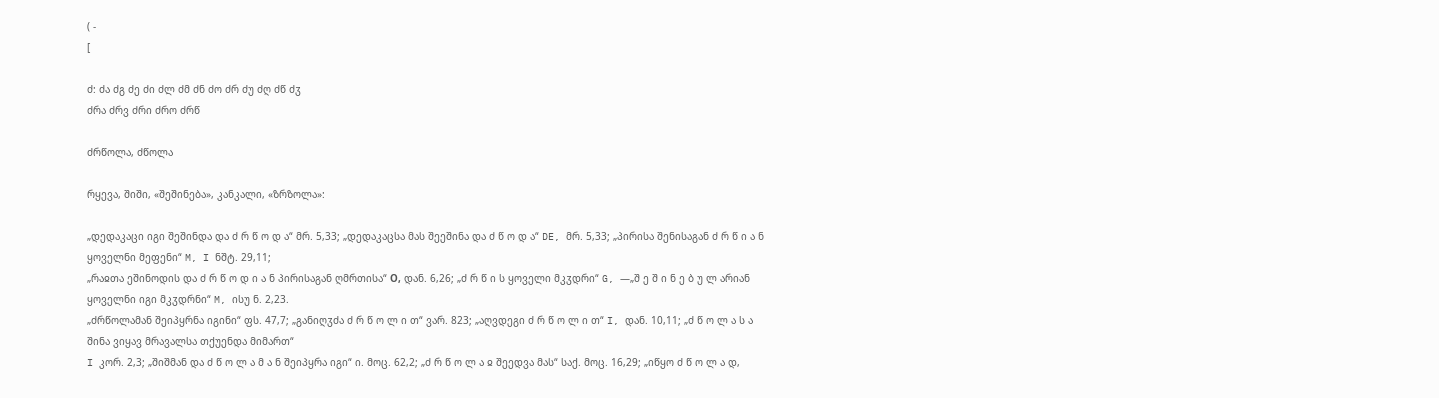( -
[

ძ: ძა ძგ ძე ძი ძლ ძმ ძნ ძო ძრ ძუ ძღ ძწ ძჳ
ძრა ძრვ ძრი ძრო ძრწ

ძრწოლა, ძწოლა

რყევა, შიში, «შეშინება», კანკალი, «ზრზოლა»:

„დედაკაცი იგი შეშინდა და ძ რ წ ო დ ა“ მრ. 5,33; „დედაკაცსა მას შეეშინა და ძ წ ო დ ა“ DE, მრ. 5,33; „პირისა შენისაგან ძ რ წ ი ა ნ ყოველნი მეფენი“ M, I ნშტ. 29,11;
„რაჲთა ეშინოდის და ძ რ წ ო დ ი ა ნ პირისაგან ღმრთისა“ О, დან. 6,26; „ძ რ წ ი ს ყოველი მკჳდრი“ G, —„შ ე შ ი ნ ე ბ უ ლ არიან ყოველნი იგი მკჳდრნი“ M, ისუ ნ. 2,23.
„ძრწოლამან შეიპყრნა იგინი“ ფს. 47,7; „განიღჳძა ძ რ წ ო ლ ი თ“ ვარ. 823; „აღვდეგი ძ რ წ ო ლ ი თ“ I, დან. 10,11; „ძ წ ო ლ ა ს ა შინა ვიყავ მრავალსა თქუენდა მიმართ“
I კორ. 2,3; „შიშმან და ძ წ ო ლ ა მ ა ნ შეიპყრა იგი“ ი. მოც. 62,2; „ძ რ წ ო ლ ა ჲ შეედვა მას“ საქ. მოც. 16,29; „იწყო ძ წ ო ლ ა დ,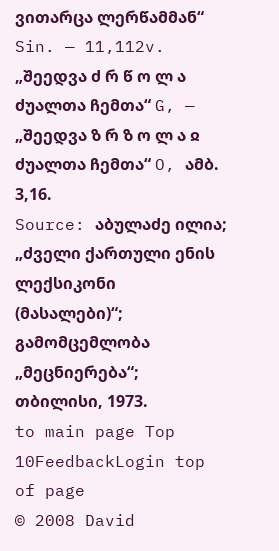ვითარცა ლერწამმან“ Sin. — 11,112v.
„შეედვა ძ რ წ ო ლ ა ძუალთა ჩემთა“ G, — „შეედვა ზ რ ზ ო ლ ა ჲ ძუალთა ჩემთა“ O, ამბ. 3,16.
Source: აბულაძე ილია; „ძველი ქართული ენის ლექსიკონი (მასალები)“; გამომცემლობა „მეცნიერება“; თბილისი, 1973.
to main page Top 10FeedbackLogin top of page
© 2008 David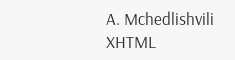A. Mchedlishvili XHTML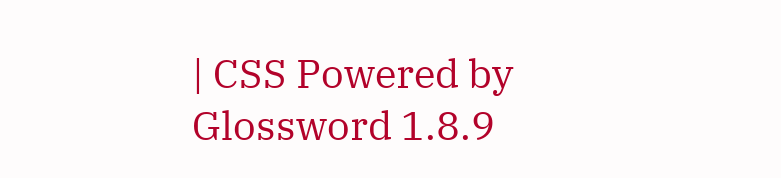| CSS Powered by Glossword 1.8.9